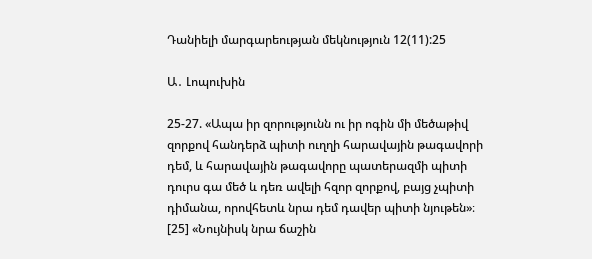Դանիելի մարգարեության մեկնություն 12(11):25

Ա․ Լոպուխին

25-27. «Ապա իր զորությունն ու իր ոգին մի մեծաթիվ զորքով հանդերձ պիտի ուղղի հարավային թագավորի դեմ, և հարավային թագավորը պատերազմի պիտի դուրս գա մեծ և դեռ ավելի հզոր զորքով, բայց չպիտի դիմանա, որովհետև նրա դեմ դավեր պիտի նյութեն»։ [25] «Նույնիսկ նրա ճաշին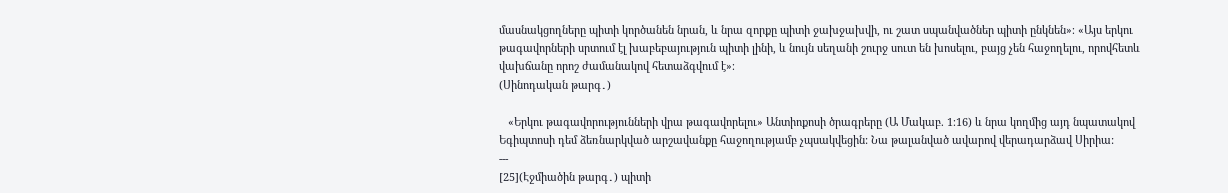մասնակցողները պիտի կործանեն նրան, և նրա զորքը պիտի ջախջախվի, ու շատ սպանվածներ պիտի ընկնեն»։ «Այս երկու թագավորների սրտում էլ խաբեբայություն պիտի լինի, և նույն սեղանի շուրջ սուտ են խոսելու, բայց չեն հաջողելու, որովհետև վախճանը որոշ ժամանակով հետաձգվում է»։
(Սինոդական թարգ․)

   «Երկու թագավորությունների վրա թագավորելու» Անտիոքոսի ծրագրերը (Ա Մակաբ. 1։16) և նրա կողմից այդ նպատակով Եգիպտոսի դեմ ձեռնարկված արշավանքը հաջողությամբ չպսակվեցին: Նա թալանված ավարով վերադարձավ Սիրիա:
---
[25](Էջմիածին թարգ․) պիտի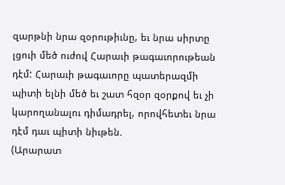զարթնի նրա զօրութիւնը, եւ նրա սիրտը լցուի մեծ ուժով Հարաւի թագաւորութեան դէմ: Հարաւի թագաւորը պատերազմի պիտի ելնի մեծ եւ շատ հզօր զօրքով եւ չի կարողանալու դիմադրել, որովհետեւ նրա դէմ դաւ պիտի նիւթեն.
(Արարատ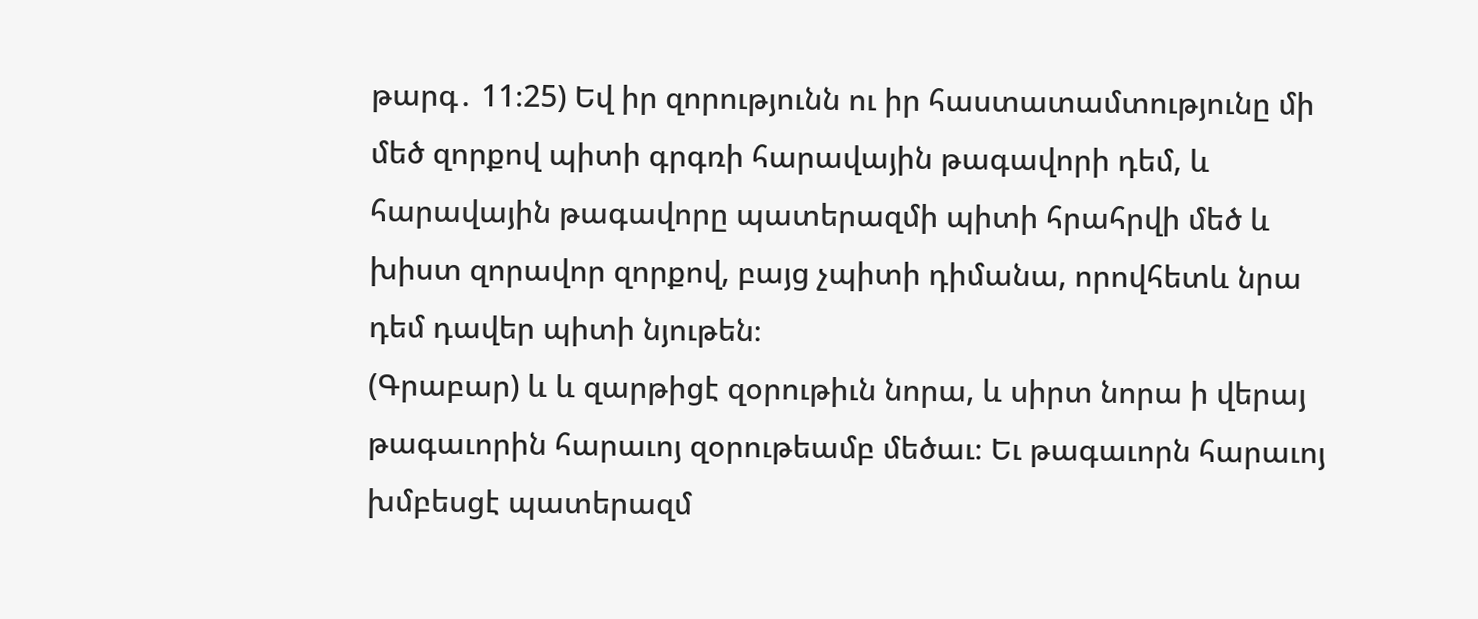թարգ․ 11։25) Եվ իր զորությունն ու իր հաստատամտությունը մի մեծ զորքով պիտի գրգռի հարավային թագավորի դեմ, և հարավային թագավորը պատերազմի պիտի հրահրվի մեծ և խիստ զորավոր զորքով, բայց չպիտի դիմանա, որովհետև նրա դեմ դավեր պիտի նյութեն։
(Գրաբար) և և զարթիցէ զօրութիւն նորա, և սիրտ նորա ի վերայ թագաւորին հարաւոյ զօրութեամբ մեծաւ։ Եւ թագաւորն հարաւոյ խմբեսցէ պատերազմ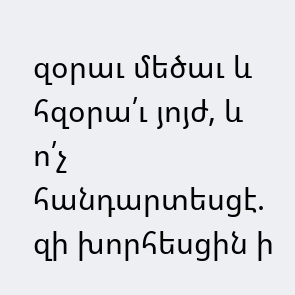զօրաւ մեծաւ և հզօրա՛ւ յոյժ, և ո՛չ հանդարտեսցէ. զի խորհեսցին ի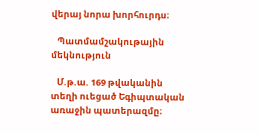վերայ նորա խորհուրդս։

   Պատմամշակութային մեկնություն

   Մ.թ.ա. 169 թվականին տեղի ուեցած Եգիպտական առաջին պատերազմը։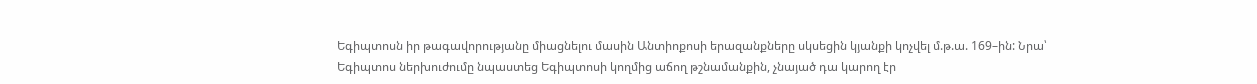Եգիպտոսն իր թագավորությանը միացնելու մասին Անտիոքոսի երազանքները սկսեցին կյանքի կոչվել մ.թ.ա. 169–ին: Նրա՝ Եգիպտոս ներխուժումը նպաստեց Եգիպտոսի կողմից աճող թշնամանքին, չնայած դա կարող էր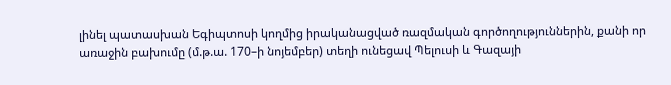լինել պատասխան Եգիպտոսի կողմից իրականացված ռազմական գործողություններին, քանի որ առաջին բախումը (մ.թ.ա. 170–ի նոյեմբեր) տեղի ունեցավ Պելուսի և Գազայի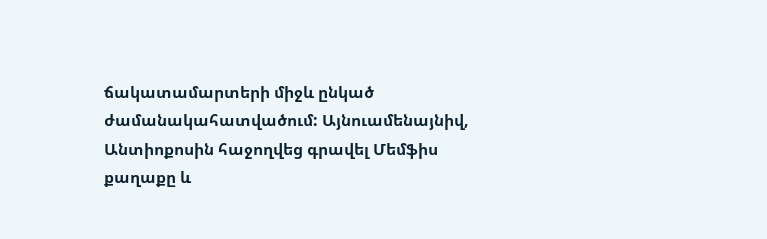ճակատամարտերի միջև ընկած ժամանակահատվածում: Այնուամենայնիվ, Անտիոքոսին հաջողվեց գրավել Մեմֆիս քաղաքը և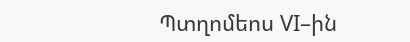Պտղոմեոս VI–ին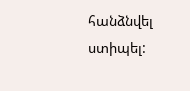հանձնվել ստիպել: